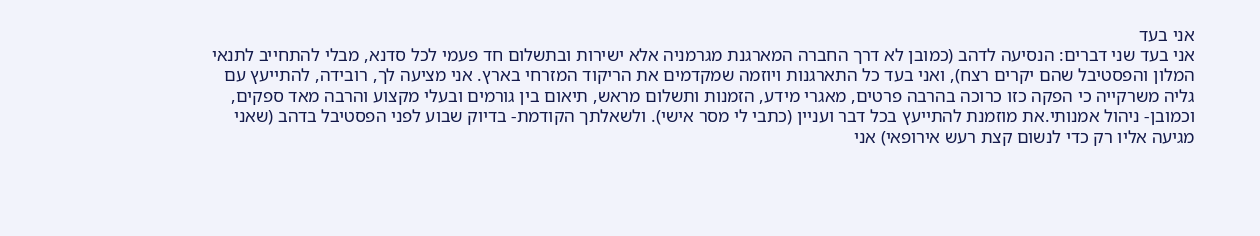אני בעד
אני בעד שני דברים: הנסיעה לדהב (כמובן לא דרך החברה המארגנת מגרמניה אלא ישירות ובתשלום חד פעמי לכל סדנא, מבלי להתחייב לתנאי המלון והפסטיבל שהם יקרים רצח), ואני בעד כל התארגנות ויוזמה שמקדמים את הריקוד המזרחי בארץ. אני מציעה לך, רובידה, להתייעץ עם גליה משרקייה כי הפקה כזו כרוכה בהרבה פרטים, מאגרי מידע, הזמנות ותשלום מראש, תיאום בין גורמים ובעלי מקצוע והרבה מאד ספקים, וכמובן- ניהול אמנותי.את מוזמנת להתייעץ בכל דבר ועניין (כתבי לי מסר אישי). ולשאלתך הקודמת- בדיוק שבוע לפני הפסטיבל בדהב (שאני מגיעה אליו רק כדי לנשום קצת רעש אירופאי) אני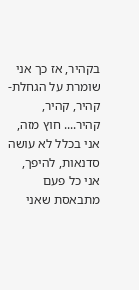בקהיר, אז כך אני שומרת על הגחלת- קהיר, קהיר, קהיר.... חוץ מזה, אני בכלל לא עושה סדנאות, להיפך, אני כל פעם מתבאסת שאני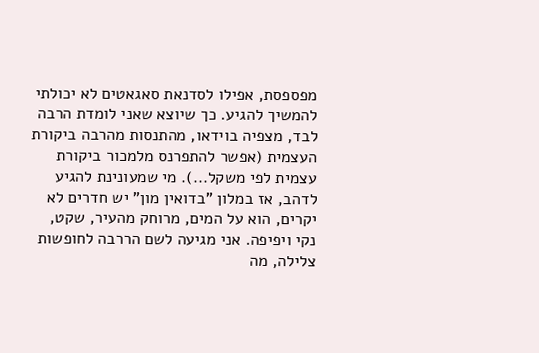מפספסת, אפילו לסדנאת סאגאטים לא יכולתי להמשיך להגיע. כך שיוצא שאני לומדת הרבה לבד, מצפיה בוידאו, מהתנסות מהרבה ביקורת העצמית (אפשר להתפרנס מלמכור ביקורת עצמית לפי משקל...). מי שמעונינת להגיע לדהב, אז במלון "בדואין מון" יש חדרים לא יקרים, הוא על המים, מרוחק מהעיר, שקט, נקי ויפיפה. אני מגיעה לשם הררבה לחופשות צלילה, מה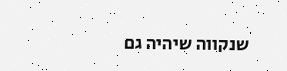שנקווה שיהיה גם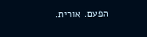הפעם. אורית.